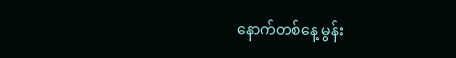နောက်တစ်နေ့ မွန်း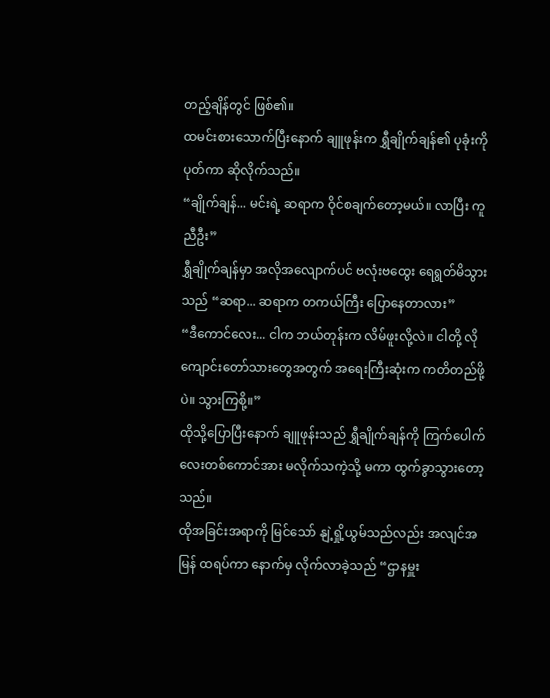တည့်ချိန်တွင် ဖြစ်၏။
ထမင်းစားသောက်ပြီးနောက် ချူဖုန်းက ရွှီချိုက်ချန်၏ ပုခုံးကို ပုတ်ကာ ဆိုလိုက်သည်။
“ချိုက်ချန်... မင်းရဲ့ ဆရာက ဝိုင်စချက်တော့မယ်။ လာပြီး ကူညီဦး”
ရွှီချိုက်ချန်မှာ အလိုအလျောက်ပင် ဗလုံးဗထွေး ရေရွတ်မိသွားသည် “ဆရာ... ဆရာက တကယ်ကြီး ပြောနေတာလား”
“ဒီကောင်လေး... ငါက ဘယ်တုန်းက လိမ်ဖူးလို့လဲ။ ငါတို့ လို ကျောင်းတော်သားတွေအတွက် အရေးကြီးဆုံးက ကတိတည်ဖို့ပဲ။ သွားကြစို့။”
ထိုသို့ပြောပြီးနောက် ချူဖုန်းသည် ရွှီချိုက်ချန်ကို ကြက်ပေါက်လေးတစ်ကောင်အား မလိုက်သကဲ့သို့ မကာ ထွက်ခွာသွားတော့သည်။
ထိုအခြင်းအရာကို မြင်သော် နျဲ့ရှို့ယွမ်သည်လည်း အလျင်အမြန် ထရပ်ကာ နောက်မှ လိုက်လာခဲ့သည် “ဌာနမှူး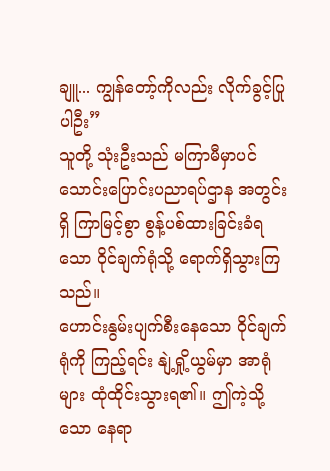ချူ... ကျွန်တော့်ကိုလည်း လိုက်ခွင့်ပြုပါဦး”
သူတို့ သုံးဦးသည် မကြာမီမှာပင် သောင်းပြောင်းပညာရပ်ဌာန အတွင်းရှိ ကြာမြင့်စွာ စွန့်ပစ်ထားခြင်းခံရသော ဝိုင်ချက်ရုံသို့ ရောက်ရှိသွားကြသည်။
ဟောင်းနွမ်းပျက်စီးနေသော ဝိုင်ချက်ရုံကို ကြည့်ရင်း နျဲ့ရှို့ယွမ်မှာ အာရုံများ ထုံထိုင်းသွားရ၏။ ဤကဲ့သို့သော နေရာ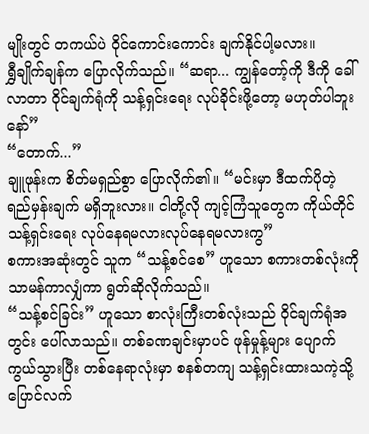မျိုးတွင် တကယ်ပဲ ဝိုင်ကောင်းကောင်း ချက်နိုင်ပါ့မလား။
ရွှီချိုက်ချန်က ပြောလိုက်သည်။ “ဆရာ... ကျွန်တော့်ကို ဒီကို ခေါ်လာတာ ဝိုင်ချက်ရုံကို သန့်ရှင်းရေး လုပ်ခိုင်းဖို့တော့ မဟုတ်ပါဘူးနော်”
“တောက်...”
ချူဖုန်းက စိတ်မရှည်စွာ ပြောလိုက်၏။ “မင်းမှာ ဒီထက်ပိုတဲ့ ရည်မှန်းချက် မရှိဘူးလား။ ငါတို့လို ကျင့်ကြံသူတွေက ကိုယ်တိုင် သန့်ရှင်းရေး လုပ်နေရမလားလုပ်နေရမလားကွ”
စကားအဆုံးတွင် သူက “သန့်စင်စေ” ဟူသော စကားတစ်လုံးကို သာမန်ကာလျှံကာ ရွတ်ဆိုလိုက်သည်။
“သန့်စင်ခြင်း” ဟူသော စာလုံးကြီးတစ်လုံးသည် ဝိုင်ချက်ရုံအတွင်း ပေါ်လာသည်။ တစ်ခဏချင်းမှာပင် ဖုန်မှုန့်များ ပျောက်ကွယ်သွားပြီး တစ်နေရာလုံးမှာ စနစ်တကျ သန့်ရှင်းထားသကဲ့သို့ ပြောင်လက်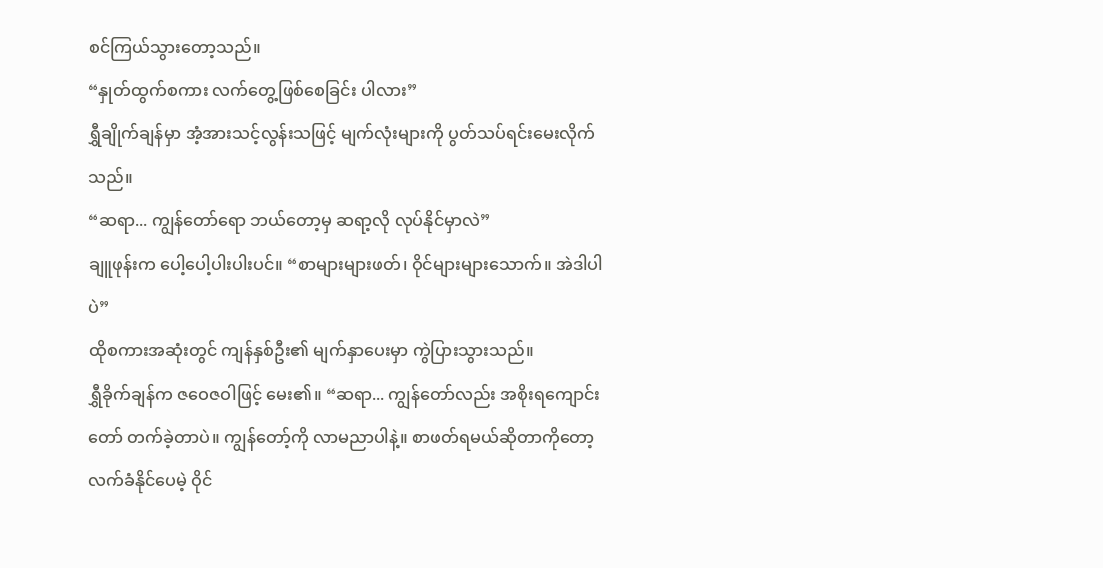စင်ကြယ်သွားတော့သည်။
“နှုတ်ထွက်စကား လက်တွေ့ဖြစ်စေခြင်း ပါလား”
ရွှီချိုက်ချန်မှာ အံ့အားသင့်လွန်းသဖြင့် မျက်လုံးများကို ပွတ်သပ်ရင်းမေးလိုက်သည်။
“ဆရာ... ကျွန်တော်ရော ဘယ်တော့မှ ဆရာ့လို လုပ်နိုင်မှာလဲ”
ချူဖုန်းက ပေါ့ပေါ့ပါးပါးပင်။ “စာများများဖတ်၊ ဝိုင်များများသောက်။ အဲဒါပါပဲ”
ထိုစကားအဆုံးတွင် ကျန်နှစ်ဦး၏ မျက်နှာပေးမှာ ကွဲပြားသွားသည်။
ရွှီခိုက်ချန်က ဇဝေဇဝါဖြင့် မေး၏။ “ဆရာ... ကျွန်တော်လည်း အစိုးရကျောင်းတော် တက်ခဲ့တာပဲ။ ကျွန်တော့်ကို လာမညာပါနဲ့။ စာဖတ်ရမယ်ဆိုတာကိုတော့ လက်ခံနိုင်ပေမဲ့ ဝိုင်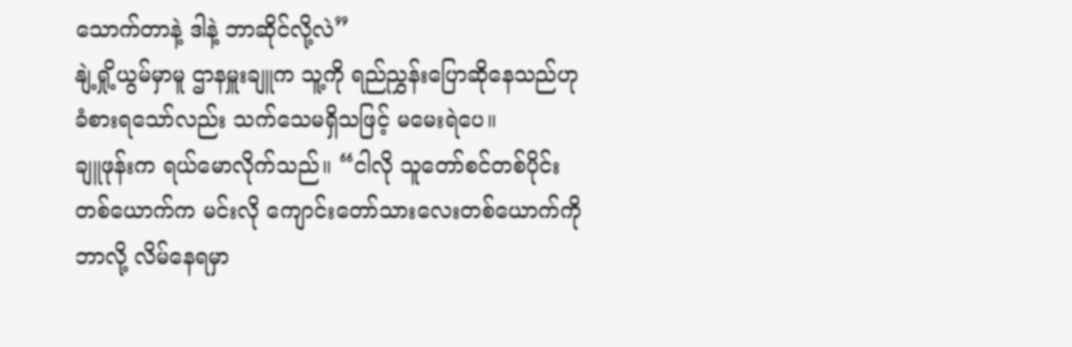သောက်တာနဲ့ ဒါနဲ့ ဘာဆိုင်လို့လဲ”
နျဲ့ရှို့ယွမ်မှာမူ ဌာနမှူးချူက သူ့ကို ရည်ညွှန်းပြောဆိုနေသည်ဟု ခံစားရသော်လည်း သက်သေမရှိသဖြင့် မမေးရဲပေ။
ချူဖုန်းက ရယ်မောလိုက်သည်။ “ငါလို သူတော်စင်တစ်ပိုင်း တစ်ယောက်က မင်းလို ကျောင်းတော်သားလေးတစ်ယောက်ကို ဘာလို့ လိမ်နေရမှာ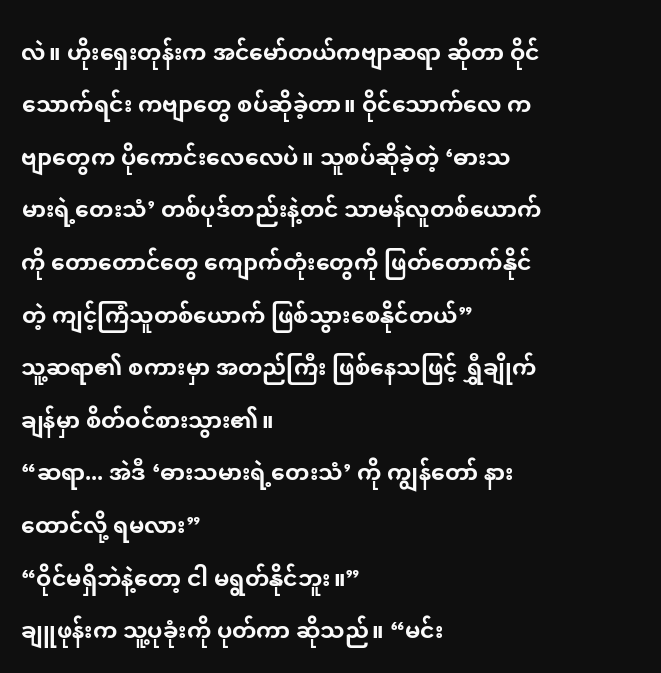လဲ။ ဟိုးရှေးတုန်းက အင်မော်တယ်ကဗျာဆရာ ဆိုတာ ဝိုင်သောက်ရင်း ကဗျာတွေ စပ်ဆိုခဲ့တာ။ ဝိုင်သောက်လေ ကဗျာတွေက ပိုကောင်းလေလေပဲ။ သူစပ်ဆိုခဲ့တဲ့ ‘ဓားသမားရဲ့တေးသံ’ တစ်ပုဒ်တည်းနဲ့တင် သာမန်လူတစ်ယောက်ကို တောတောင်တွေ ကျောက်တုံးတွေကို ဖြတ်တောက်နိုင်တဲ့ ကျင့်ကြံသူတစ်ယောက် ဖြစ်သွားစေနိုင်တယ်”
သူ့ဆရာ၏ စကားမှာ အတည်ကြီး ဖြစ်နေသဖြင့် ရွှီချိုက်ချန်မှာ စိတ်ဝင်စားသွား၏။
“ဆရာ... အဲဒီ ‘ဓားသမားရဲ့တေးသံ’ ကို ကျွန်တော် နားထောင်လို့ ရမလား”
“ဝိုင်မရှိဘဲနဲ့တော့ ငါ မရွတ်နိုင်ဘူး။”
ချူဖုန်းက သူ့ပုခုံးကို ပုတ်ကာ ဆိုသည်။ “မင်း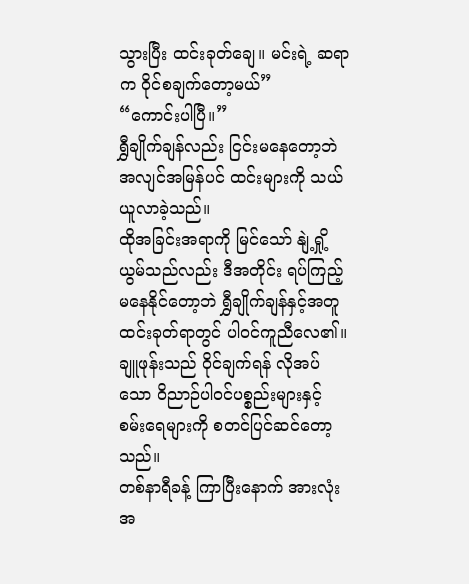သွားပြီး ထင်းခုတ်ချေ။ မင်းရဲ့ ဆရာက ဝိုင်စချက်တော့မယ်”
“ကောင်းပါပြီ။”
ရွှီချိုက်ချန်လည်း ငြင်းမနေတော့ဘဲ အလျင်အမြန်ပင် ထင်းများကို သယ်ယူလာခဲ့သည်။
ထိုအခြင်းအရာကို မြင်သော် နျဲ့ရှို့ယွမ်သည်လည်း ဒီအတိုင်း ရပ်ကြည့်မနေနိုင်တော့ဘဲ ရွှီချိုက်ချန်နှင့်အတူ ထင်းခုတ်ရာတွင် ပါဝင်ကူညီလေ၏။
ချူဖုန်းသည် ဝိုင်ချက်ရန် လိုအပ်သော ဝိညာဉ်ပါဝင်ပစ္စည်းများနှင့် စမ်းရေများကို စတင်ပြင်ဆင်တော့သည်။
တစ်နာရီခန့် ကြာပြီးနောက် အားလုံး အ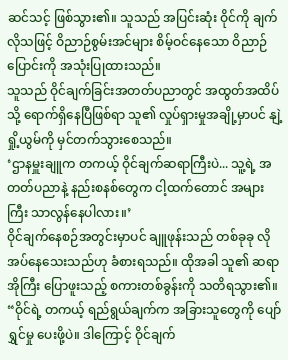ဆင်သင့် ဖြစ်သွား၏။ သူသည် အပြင်းဆုံး ဝိုင်ကို ချက်လိုသဖြင့် ဝိညာဉ်စွမ်းအင်များ စိမ့်ဝင်နေသော ဝိညာဉ်ပြောင်းကို အသုံးပြုထားသည်။
သူသည် ဝိုင်ချက်ခြင်းအတတ်ပညာတွင် အထွတ်အထိပ်သို့ ရောက်ရှိနေပြီဖြစ်ရာ သူ၏ လှုပ်ရှားမှုအချို့မှာပင် နျဲ့ရှို့ယွမ်ကို မှင်တက်သွားစေသည်။
‘ဌာနမှူးချူက တကယ့် ဝိုင်ချက်ဆရာကြီးပဲ... သူ့ရဲ့ အတတ်ပညာနဲ့ နည်းစနစ်တွေက ငါ့ထက်တောင် အများကြီး သာလွန်နေပါလား။’
ဝိုင်ချက်နေစဉ်အတွင်းမှာပင် ချူဖုန်းသည် တစ်ခုခု လိုအပ်နေသေးသည်ဟု ခံစားရသည်။ ထိုအခါ သူ၏ ဆရာအိုကြီး ပြောဖူးသည့် စကားတစ်ခွန်းကို သတိရသွား၏။
“ဝိုင်ရဲ့ တကယ့် ရည်ရွယ်ချက်က အခြားသူတွေကို ပျော်ရွှင်မှု ပေးဖို့ပဲ။ ဒါကြောင့် ဝိုင်ချက်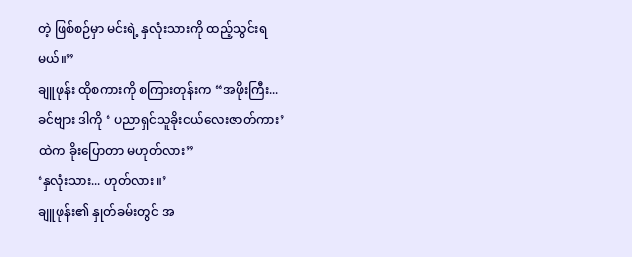တဲ့ ဖြစ်စဉ်မှာ မင်းရဲ့ နှလုံးသားကို ထည့်သွင်းရမယ်။”
ချူဖုန်း ထိုစကားကို စကြားတုန်းက “အဖိုးကြီး... ခင်ဗျား ဒါကို ‘ ပညာရှင်သူခိုးငယ်လေးဇာတ်ကား’ ထဲက ခိုးပြောတာ မဟုတ်လား”
‘နှလုံးသား... ဟုတ်လား။’
ချူဖုန်း၏ နှုတ်ခမ်းတွင် အ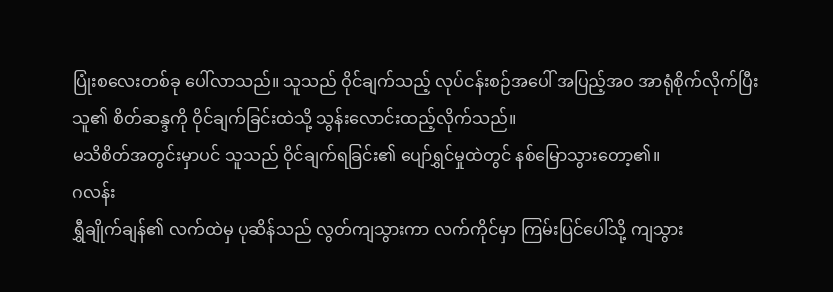ပြုံးစလေးတစ်ခု ပေါ်လာသည်။ သူသည် ဝိုင်ချက်သည့် လုပ်ငန်းစဉ်အပေါ် အပြည့်အဝ အာရုံစိုက်လိုက်ပြီး သူ၏ စိတ်ဆန္ဒကို ဝိုင်ချက်ခြင်းထဲသို့ သွန်းလောင်းထည့်လိုက်သည်။
မသိစိတ်အတွင်းမှာပင် သူသည် ဝိုင်ချက်ရခြင်း၏ ပျော်ရွှင်မှုထဲတွင် နစ်မြောသွားတော့၏။
ဂလန်း
ရွှီချိုက်ချန်၏ လက်ထဲမှ ပုဆိန်သည် လွတ်ကျသွားကာ လက်ကိုင်မှာ ကြမ်းပြင်ပေါ်သို့ ကျသွား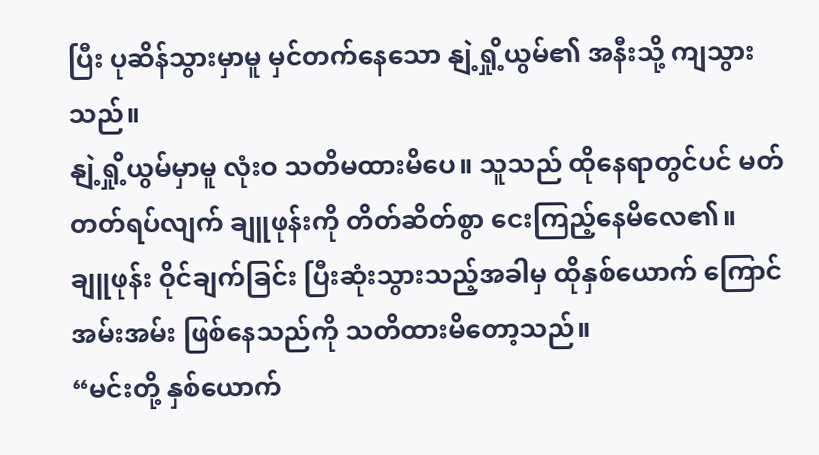ပြီး ပုဆိန်သွားမှာမူ မှင်တက်နေသော နျဲ့ရှို့ယွမ်၏ အနီးသို့ ကျသွားသည်။
နျဲ့ရှို့ယွမ်မှာမူ လုံးဝ သတိမထားမိပေ။ သူသည် ထိုနေရာတွင်ပင် မတ်တတ်ရပ်လျက် ချူဖုန်းကို တိတ်ဆိတ်စွာ ငေးကြည့်နေမိလေ၏။
ချူဖုန်း ဝိုင်ချက်ခြင်း ပြီးဆုံးသွားသည့်အခါမှ ထိုနှစ်ယောက် ကြောင်အမ်းအမ်း ဖြစ်နေသည်ကို သတိထားမိတော့သည်။
“မင်းတို့ နှစ်ယောက်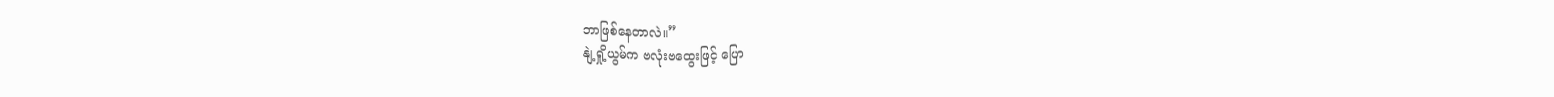ဘာဖြစ်နေတာလဲ။”
နျဲ့ရှို့ယွမ်က ဗလုံးဗထွေးဖြင့် ပြော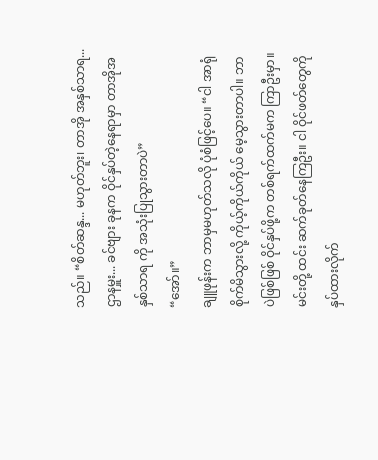သည်။ “စိတ်ဆန္ဒ... မဟုတ်ဘူး၊ တာအို အနှစ်သာရ... ဌာနမှူး... ခင်ဗျား ခုနက ဝိုင်နှပ်တဲ့နေရာမှာ တာအိုအနှစ်သာရ ကို အသုံးပြုသွားတာပဲ”
“အော်။”
ချူဖုန်းက ဘာမှမဟုတ်သလို ပုံစံဖြင့်ပေ။ “ငါ အာရုံစိုက်မိသွားလို့ ကိုယ့်ကိုယ်ကိုယ် မေ့သွားတာပါ။ ဘာပဲဖြစ်ဖြစ် ဝိုင်နှပ်ဖို့က တစ်ရက်ထက်မက ကြာဦးမှာ။ မင်းတို့ ထင်း ဆက်ခုတ်နေကြဦး။ ငါ ဝိုင်ဖတ်တွေကို နှပ်ထားလိုက်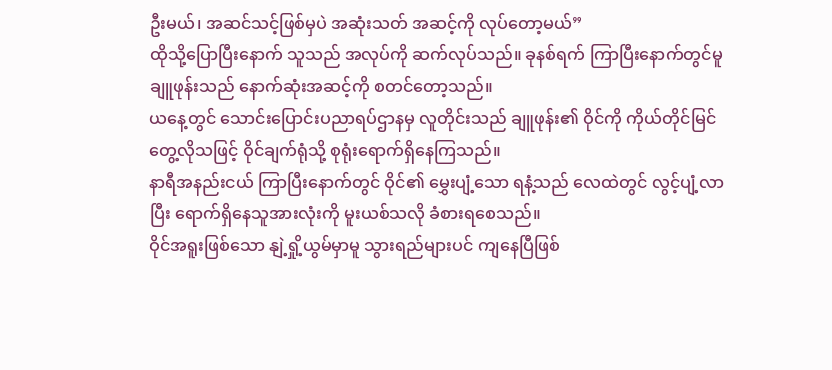ဦးမယ်၊ အဆင်သင့်ဖြစ်မှပဲ အဆုံးသတ် အဆင့်ကို လုပ်တော့မယ်”
ထိုသို့ပြောပြီးနောက် သူသည် အလုပ်ကို ဆက်လုပ်သည်။ ခုနစ်ရက် ကြာပြီးနောက်တွင်မူ ချူဖုန်းသည် နောက်ဆုံးအဆင့်ကို စတင်တော့သည်။
ယနေ့တွင် သောင်းပြောင်းပညာရပ်ဌာနမှ လူတိုင်းသည် ချူဖုန်း၏ ဝိုင်ကို ကိုယ်တိုင်မြင်တွေ့လိုသဖြင့် ဝိုင်ချက်ရုံသို့ စုရုံးရောက်ရှိနေကြသည်။
နာရီအနည်းငယ် ကြာပြီးနောက်တွင် ဝိုင်၏ မွှေးပျံ့သော ရနံ့သည် လေထဲတွင် လွင့်ပျံ့လာပြီး ရောက်ရှိနေသူအားလုံးကို မူးယစ်သလို ခံစားရစေသည်။
ဝိုင်အရူးဖြစ်သော နျဲ့ရှို့ယွမ်မှာမူ သွားရည်များပင် ကျနေပြီဖြစ်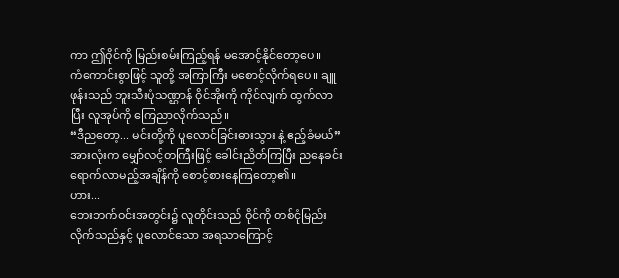ကာ ဤဝိုင်ကို မြည်းစမ်းကြည့်ရန် မအောင့်နိုင်တော့ပေ။
ကံကောင်းစွာဖြင့် သူတို့ အကြာကြီး မစောင့်လိုက်ရပေ။ ချူဖုန်းသည် ဘူးသီးပုံသဏ္ဌာန် ဝိုင်အိုးကို ကိုင်လျက် ထွက်လာပြီး လူအုပ်ကို ကြေညာလိုက်သည်။
“ဒီညတော့... မင်းတို့ကို ပူလောင်ခြင်းဓားသွား နဲ့ ဧည့်ခံမယ်”
အားလုံးက မျှော်လင့်တကြီးဖြင့် ခေါင်းညိတ်ကြပြီး ညနေခင်း ရောက်လာမည့်အချိန်ကို စောင့်စားနေကြတော့၏။
ဟား...
ဘေးဘက်ဝင်းအတွင်း၌ လူတိုင်းသည် ဝိုင်ကို တစ်ငုံမြည်းလိုက်သည်နှင့် ပူလောင်သော အရသာကြောင့်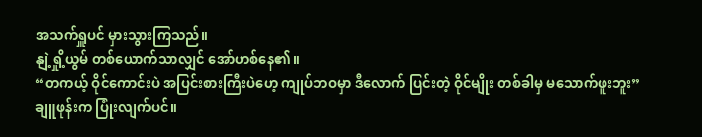အသက်ရှူပင် မှားသွားကြသည်။
နျဲ့ရှို့ယွမ် တစ်ယောက်သာလျှင် အော်ဟစ်နေ၏။
“တကယ့် ဝိုင်ကောင်းပဲ အပြင်းစားကြီးပဲဟေ့ ကျုပ်ဘဝမှာ ဒီလောက် ပြင်းတဲ့ ဝိုင်မျိုး တစ်ခါမှ မသောက်ဖူးဘူး”
ချူဖုန်းက ပြုံးလျက်ပင်။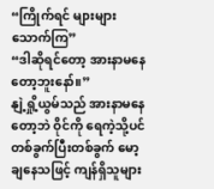“ကြိုက်ရင် များများသောက်ကြ”
“ဒါဆိုရင်တော့ အားနာမနေတော့ဘူးနော်။”
နျဲ့ရှို့ယွမ်သည် အားနာမနေတော့ဘဲ ဝိုင်ကို ရေကဲ့သို့ပင် တစ်ခွက်ပြီးတစ်ခွက် မော့ချနေသဖြင့် ကျန်ရှိသူများ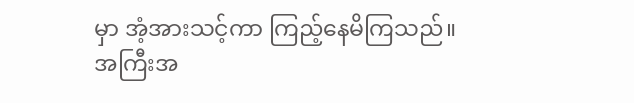မှာ အံ့အားသင့်ကာ ကြည့်နေမိကြသည်။
အကြီးအ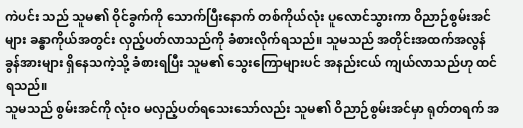ကဲပင်း သည် သူမ၏ ဝိုင်ခွက်ကို သောက်ပြီးနောက် တစ်ကိုယ်လုံး ပူလောင်သွားကာ ဝိညာဉ်စွမ်းအင်များ ခန္ဓာကိုယ်အတွင်း လှည့်ပတ်လာသည်ကို ခံစားလိုက်ရသည်။ သူမသည် အတိုင်းအထက်အလွန် ခွန်အားများ ရှိနေသကဲ့သို့ ခံစားရပြီး သူမ၏ သွေးကြောများပင် အနည်းငယ် ကျယ်လာသည်ဟု ထင်ရသည်။
သူမသည် စွမ်းအင်ကို လုံးဝ မလှည့်ပတ်ရသေးသော်လည်း သူမ၏ ဝိညာဉ်စွမ်းအင်မှာ ရုတ်တရက် အ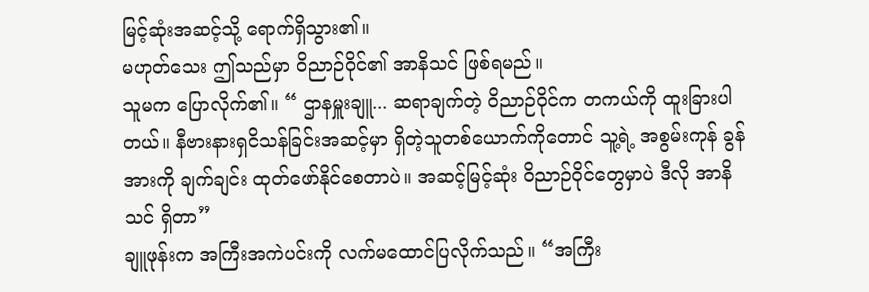မြင့်ဆုံးအဆင့်သို့ ရောက်ရှိသွား၏။
မဟုတ်သေး ဤသည်မှာ ဝိညာဉ်ဝိုင်၏ အာနိသင် ဖြစ်ရမည်။
သူမက ပြောလိုက်၏။ “ ဌာနမှူးချူ... ဆရာချက်တဲ့ ဝိညာဉ်ဝိုင်က တကယ်ကို ထူးခြားပါတယ်။ နီဗားနားရှငိသန်ခြင်းအဆင့်မှာ ရှိတဲ့သူတစ်ယောက်ကိုတောင် သူ့ရဲ့ အစွမ်းကုန် ခွန်အားကို ချက်ချင်း ထုတ်ဖော်နိုင်စေတာပဲ။ အဆင့်မြင့်ဆုံး ဝိညာဉ်ဝိုင်တွေမှာပဲ ဒီလို အာနိသင် ရှိတာ”
ချူဖုန်းက အကြီးအကဲပင်းကို လက်မထောင်ပြလိုက်သည်။ “အကြီး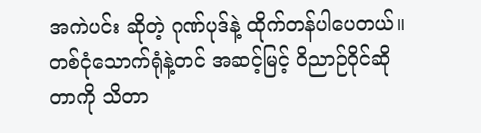အကဲပင်း ဆိုတဲ့ ဂုဏ်ပုဒ်နဲ့ ထိုက်တန်ပါပေတယ်။ တစ်ငုံသောက်ရုံနဲ့တင် အဆင့်မြင့် ဝိညာဉ်ဝိုင်ဆိုတာကို သိတာ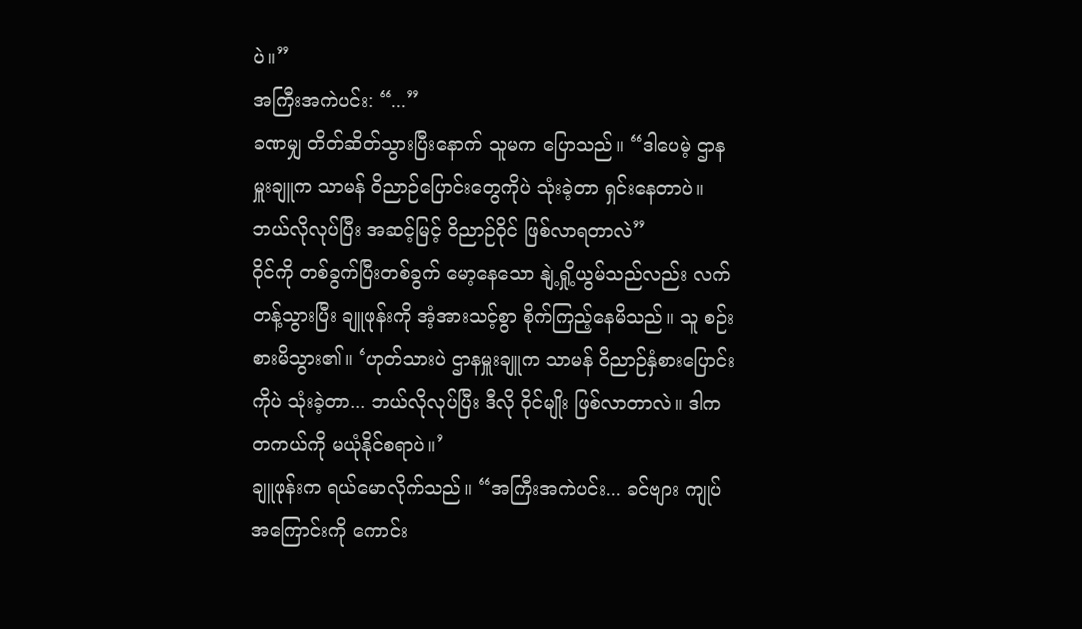ပဲ။”
အကြီးအကဲပင်း: “...”
ခဏမျှ တိတ်ဆိတ်သွားပြီးနောက် သူမက ပြောသည်။ “ဒါပေမဲ့ ဌာနမှူးချူက သာမန် ဝိညာဉ်ပြောင်းတွေကိုပဲ သုံးခဲ့တာ ရှင်းနေတာပဲ။ ဘယ်လိုလုပ်ပြီး အဆင့်မြင့် ဝိညာဉ်ဝိုင် ဖြစ်လာရတာလဲ”
ဝိုင်ကို တစ်ခွက်ပြီးတစ်ခွက် မော့နေသော နျဲ့ရှို့ယွမ်သည်လည်း လက်တန့်သွားပြီး ချူဖုန်းကို အံ့အားသင့်စွာ စိုက်ကြည့်နေမိသည်။ သူ စဉ်းစားမိသွား၏။ ‘ဟုတ်သားပဲ ဌာနမှူးချူက သာမန် ဝိညာဉ်နှံစားပြောင်းကိုပဲ သုံးခဲ့တာ... ဘယ်လိုလုပ်ပြီး ဒီလို ဝိုင်မျိုး ဖြစ်လာတာလဲ။ ဒါက တကယ်ကို မယုံနိုင်စရာပဲ။’
ချူဖုန်းက ရယ်မောလိုက်သည်။ “အကြီးအကဲပင်း... ခင်ဗျား ကျုပ်အကြောင်းကို ကောင်း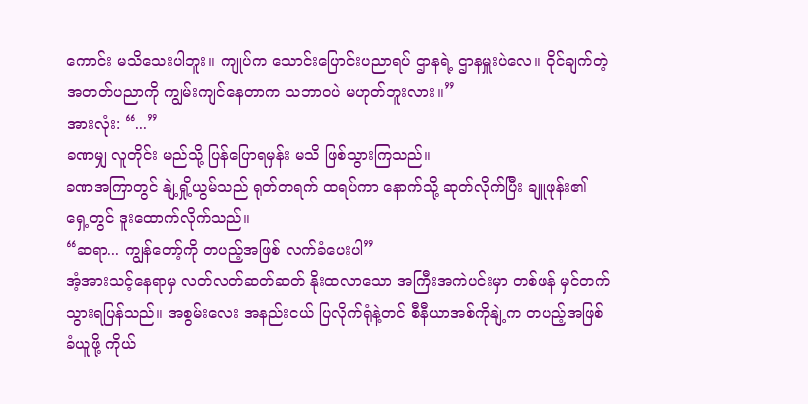ကောင်း မသိသေးပါဘူး။ ကျုပ်က သောင်းပြောင်းပညာရပ် ဌာနရဲ့ ဌာနမှူးပဲလေ။ ဝိုင်ချက်တဲ့ အတတ်ပညာကို ကျွမ်းကျင်နေတာက သဘာဝပဲ မဟုတ်ဘူးလား။”
အားလုံး: “...”
ခဏမျှ လူတိုင်း မည်သို့ ပြန်ပြောရမှန်း မသိ ဖြစ်သွားကြသည်။
ခဏအကြာတွင် နျဲ့ရှို့ယွမ်သည် ရုတ်တရက် ထရပ်ကာ နောက်သို့ ဆုတ်လိုက်ပြီး ချူဖုန်း၏ ရှေ့တွင် ဒူးထောက်လိုက်သည်။
“ဆရာ... ကျွန်တော့်ကို တပည့်အဖြစ် လက်ခံပေးပါ”
အံ့အားသင့်နေရာမှ လတ်လတ်ဆတ်ဆတ် နိုးထလာသော အကြီးအကဲပင်းမှာ တစ်ဖန် မှင်တက်သွားရပြန်သည်။ အစွမ်းလေး အနည်းငယ် ပြလိုက်ရုံနဲ့တင် စီနီယာအစ်ကိုနျဲ့က တပည့်အဖြစ် ခံယူဖို့ ကိုယ်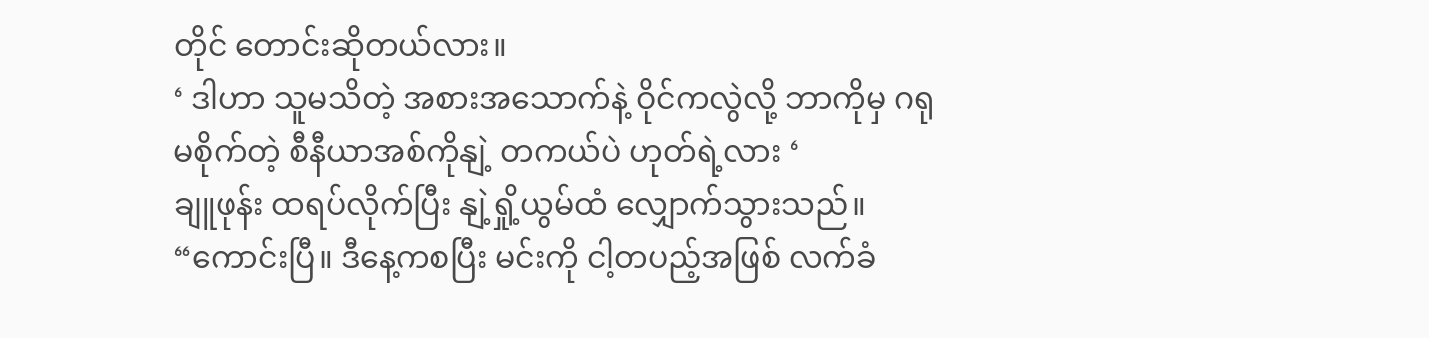တိုင် တောင်းဆိုတယ်လား။
‘ ဒါဟာ သူမသိတဲ့ အစားအသောက်နဲ့ ဝိုင်ကလွဲလို့ ဘာကိုမှ ဂရုမစိုက်တဲ့ စီနီယာအစ်ကိုနျဲ့ တကယ်ပဲ ဟုတ်ရဲ့လား ‘
ချူဖုန်း ထရပ်လိုက်ပြီး နျဲ့ရှို့ယွမ်ထံ လျှောက်သွားသည်။ “ကောင်းပြီ။ ဒီနေ့ကစပြီး မင်းကို ငါ့တပည့်အဖြစ် လက်ခံ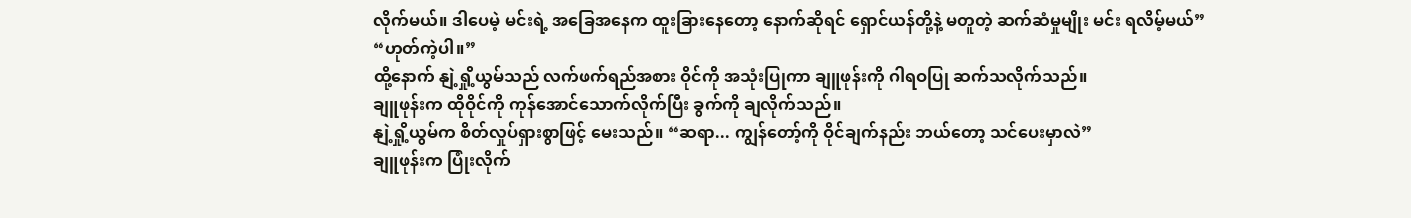လိုက်မယ်။ ဒါပေမဲ့ မင်းရဲ့ အခြေအနေက ထူးခြားနေတော့ နောက်ဆိုရင် ရှောင်ယန်တို့နဲ့ မတူတဲ့ ဆက်ဆံမှုမျိုး မင်း ရလိမ့်မယ်”
“ဟုတ်ကဲ့ပါ။”
ထို့နောက် နျဲ့ရှို့ယွမ်သည် လက်ဖက်ရည်အစား ဝိုင်ကို အသုံးပြုကာ ချူဖုန်းကို ဂါရဝပြု ဆက်သလိုက်သည်။
ချူဖုန်းက ထိုဝိုင်ကို ကုန်အောင်သောက်လိုက်ပြီး ခွက်ကို ချလိုက်သည်။
နျဲ့ရှို့ယွမ်က စိတ်လှုပ်ရှားစွာဖြင့် မေးသည်။ “ဆရာ... ကျွန်တော့်ကို ဝိုင်ချက်နည်း ဘယ်တော့ သင်ပေးမှာလဲ”
ချူဖုန်းက ပြုံးလိုက်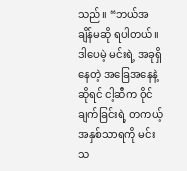သည်။ “ဘယ်အချိန်မဆို ရပါတယ်။ ဒါပေမဲ့ မင်းရဲ့ အခုရှိနေတဲ့ အခြေအနေနဲ့ဆိုရင် ငါ့ဆီက ဝိုင်ချက်ခြင်းရဲ့ တကယ့် အနှစ်သာရကို မင်း သ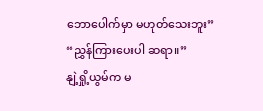ဘောပေါက်မှာ မဟုတ်သေးဘူး”
“ညွှန်ကြားပေးပါ ဆရာ။”
နျဲ့ရှို့ယွမ်က မ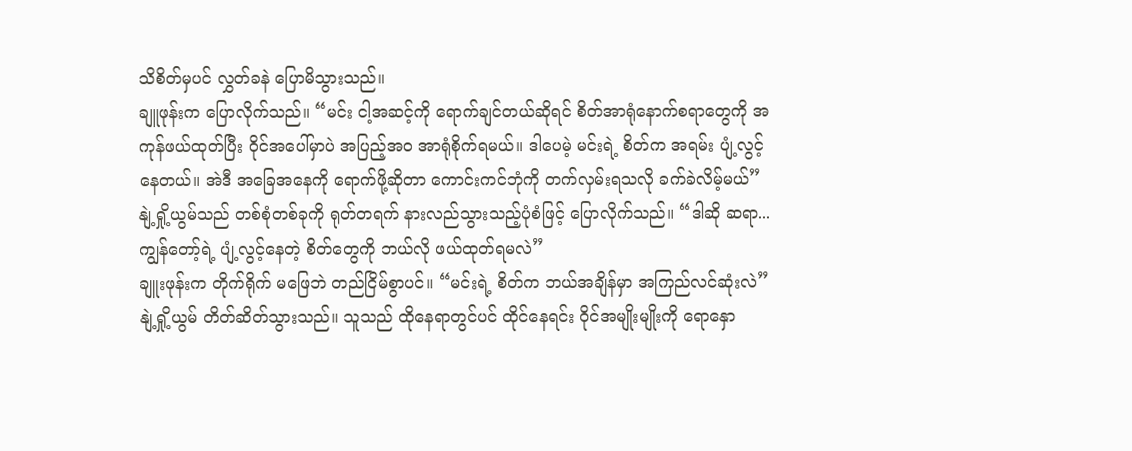သိစိတ်မှပင် လွှတ်ခနဲ ပြောမိသွားသည်။
ချူဖုန်းက ပြောလိုက်သည်။ “မင်း ငါ့အဆင့်ကို ရောက်ချင်တယ်ဆိုရင် စိတ်အာရုံနောက်စရာတွေကို အကုန်ဖယ်ထုတ်ပြီး ဝိုင်အပေါ်မှာပဲ အပြည့်အဝ အာရုံစိုက်ရမယ်။ ဒါပေမဲ့ မင်းရဲ့ စိတ်က အရမ်း ပျံ့လွင့်နေတယ်။ အဲဒီ အခြေအနေကို ရောက်ဖို့ဆိုတာ ကောင်းကင်ဘုံကို တက်လှမ်းရသလို ခက်ခဲလိမ့်မယ်”
နျဲ့ရှို့ယွမ်သည် တစ်စုံတစ်ခုကို ရုတ်တရက် နားလည်သွားသည့်ပုံစံဖြင့် ပြောလိုက်သည်။ “ဒါဆို ဆရာ... ကျွန်တော့်ရဲ့ ပျံ့လွင့်နေတဲ့ စိတ်တွေကို ဘယ်လို ဖယ်ထုတ်ရမလဲ”
ချူးဖုန်းက တိုက်ရိုက် မဖြေဘဲ တည်ငြိမ်စွာပင်။ “မင်းရဲ့ စိတ်က ဘယ်အချိန်မှာ အကြည်လင်ဆုံးလဲ”
နျဲ့ရှို့ယွမ် တိတ်ဆိတ်သွားသည်။ သူသည် ထိုနေရာတွင်ပင် ထိုင်နေရင်း ဝိုင်အမျိုးမျိုးကို ရောနှော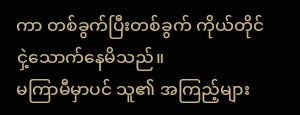ကာ တစ်ခွက်ပြီးတစ်ခွက် ကိုယ်တိုင် ငှဲ့သောက်နေမိသည်။
မကြာမီမှာပင် သူ၏ အကြည့်များ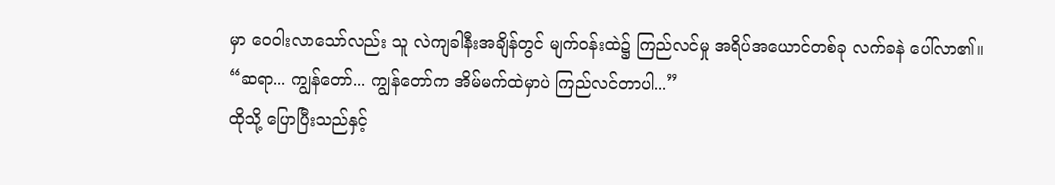မှာ ဝေဝါးလာသော်လည်း သူ လဲကျခါနီးအချိန်တွင် မျက်ဝန်းထဲ၌ ကြည်လင်မှု အရိပ်အယောင်တစ်ခု လက်ခနဲ ပေါ်လာ၏။
“ဆရာ... ကျွန်တော်... ကျွန်တော်က အိမ်မက်ထဲမှာပဲ ကြည်လင်တာပါ...”
ထိုသို့ ပြောပြီးသည်နှင့်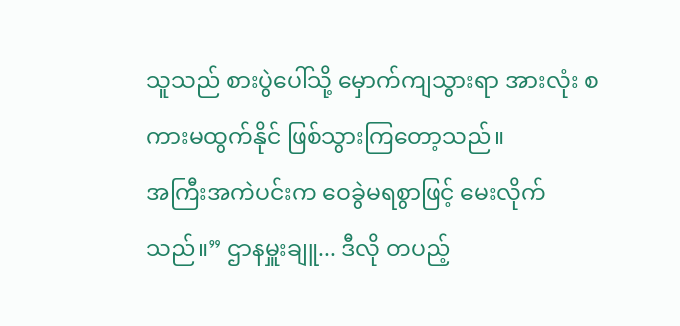သူသည် စားပွဲပေါ်သို့ မှောက်ကျသွားရာ အားလုံး စကားမထွက်နိုင် ဖြစ်သွားကြတော့သည်။
အကြီးအကဲပင်းက ဝေခွဲမရစွာဖြင့် မေးလိုက်သည်။” ဌာနမှူးချူ... ဒီလို တပည့်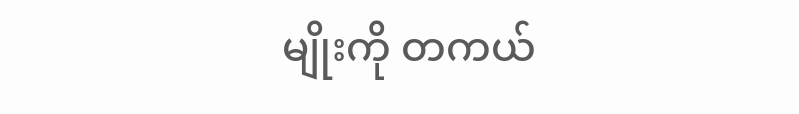မျိုးကို တကယ်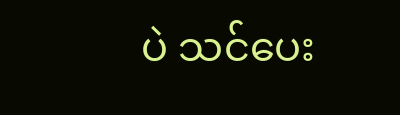ပဲ သင်ပေး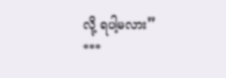လို့ ရပါ့မလား”
***